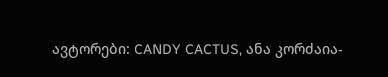ავტორები: CANDY CACTUS, ანა კორძაია-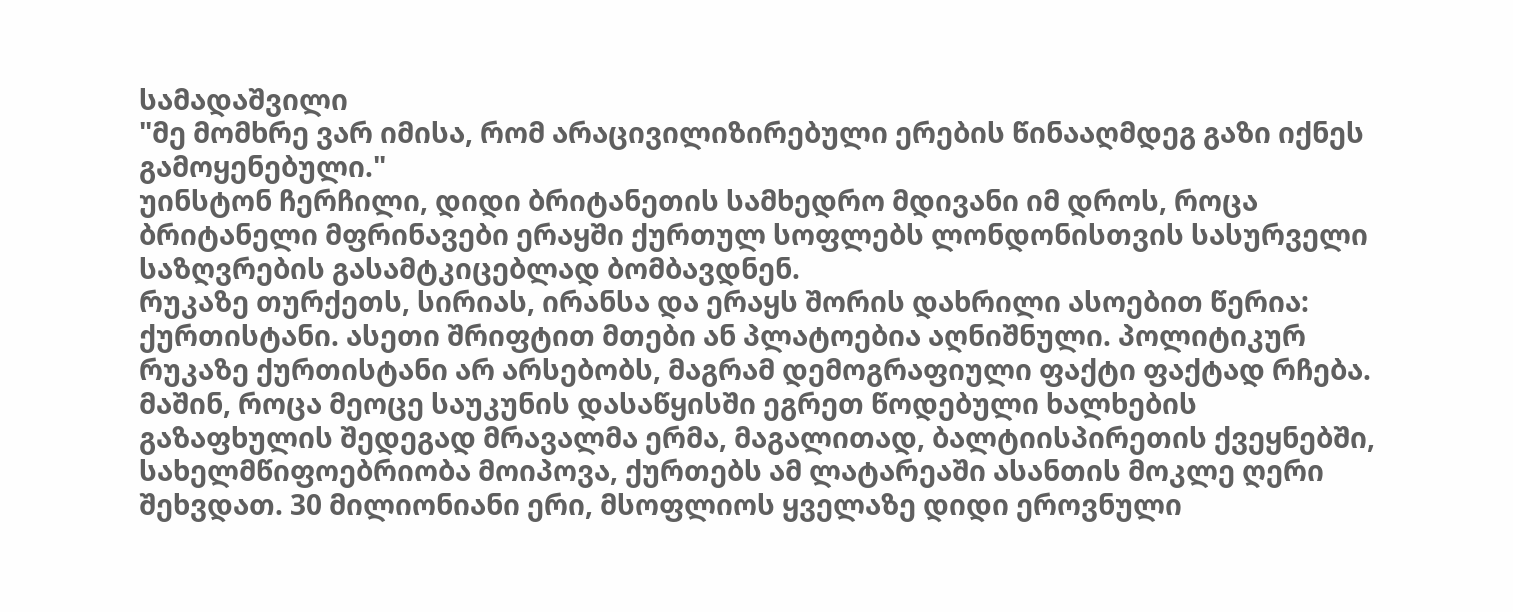სამადაშვილი
"მე მომხრე ვარ იმისა, რომ არაცივილიზირებული ერების წინააღმდეგ გაზი იქნეს გამოყენებული."
უინსტონ ჩერჩილი, დიდი ბრიტანეთის სამხედრო მდივანი იმ დროს, როცა ბრიტანელი მფრინავები ერაყში ქურთულ სოფლებს ლონდონისთვის სასურველი საზღვრების გასამტკიცებლად ბომბავდნენ.
რუკაზე თურქეთს, სირიას, ირანსა და ერაყს შორის დახრილი ასოებით წერია: ქურთისტანი. ასეთი შრიფტით მთები ან პლატოებია აღნიშნული. პოლიტიკურ რუკაზე ქურთისტანი არ არსებობს, მაგრამ დემოგრაფიული ფაქტი ფაქტად რჩება.
მაშინ, როცა მეოცე საუკუნის დასაწყისში ეგრეთ წოდებული ხალხების გაზაფხულის შედეგად მრავალმა ერმა, მაგალითად, ბალტიისპირეთის ქვეყნებში, სახელმწიფოებრიობა მოიპოვა, ქურთებს ამ ლატარეაში ასანთის მოკლე ღერი შეხვდათ. 30 მილიონიანი ერი, მსოფლიოს ყველაზე დიდი ეროვნული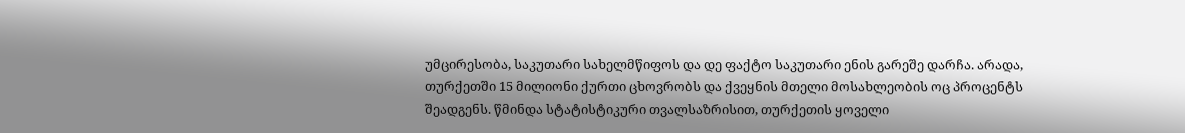უმცირესობა, საკუთარი სახელმწიფოს და დე ფაქტო საკუთარი ენის გარეშე დარჩა. არადა, თურქეთში 15 მილიონი ქურთი ცხოვრობს და ქვეყნის მთელი მოსახლეობის ოც პროცენტს შეადგენს. წმინდა სტატისტიკური თვალსაზრისით, თურქეთის ყოველი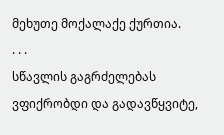მეხუთე მოქალაქე ქურთია.
. . .
სწავლის გაგრძელებას ვფიქრობდი და გადავწყვიტე,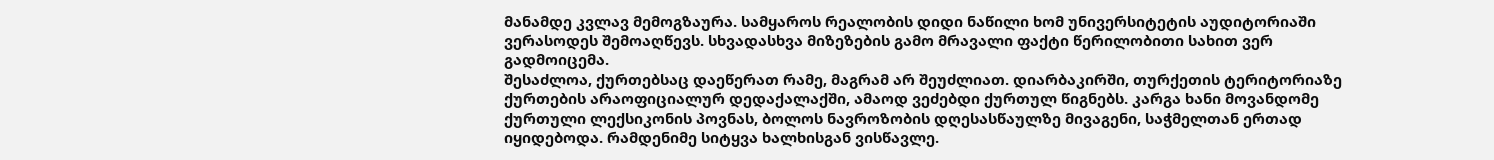მანამდე კვლავ მემოგზაურა. სამყაროს რეალობის დიდი ნაწილი ხომ უნივერსიტეტის აუდიტორიაში ვერასოდეს შემოაღწევს. სხვადასხვა მიზეზების გამო მრავალი ფაქტი წერილობითი სახით ვერ გადმოიცემა.
შესაძლოა, ქურთებსაც დაეწერათ რამე, მაგრამ არ შეუძლიათ. დიარბაკირში, თურქეთის ტერიტორიაზე ქურთების არაოფიციალურ დედაქალაქში, ამაოდ ვეძებდი ქურთულ წიგნებს. კარგა ხანი მოვანდომე ქურთული ლექსიკონის პოვნას, ბოლოს ნავროზობის დღესასწაულზე მივაგენი, საჭმელთან ერთად იყიდებოდა. რამდენიმე სიტყვა ხალხისგან ვისწავლე.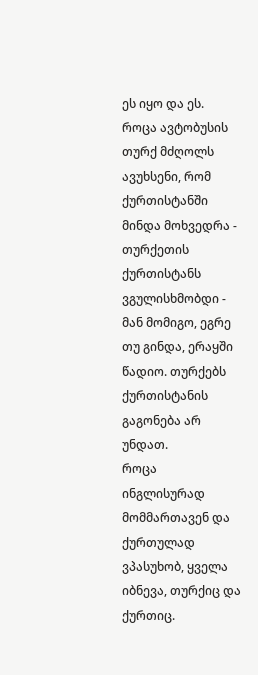ეს იყო და ეს.
როცა ავტობუსის თურქ მძღოლს ავუხსენი, რომ ქურთისტანში მინდა მოხვედრა - თურქეთის ქურთისტანს ვგულისხმობდი - მან მომიგო, ეგრე თუ გინდა, ერაყში წადიო. თურქებს ქურთისტანის გაგონება არ უნდათ.
როცა ინგლისურად მომმართავენ და ქურთულად ვპასუხობ, ყველა იბნევა, თურქიც და ქურთიც.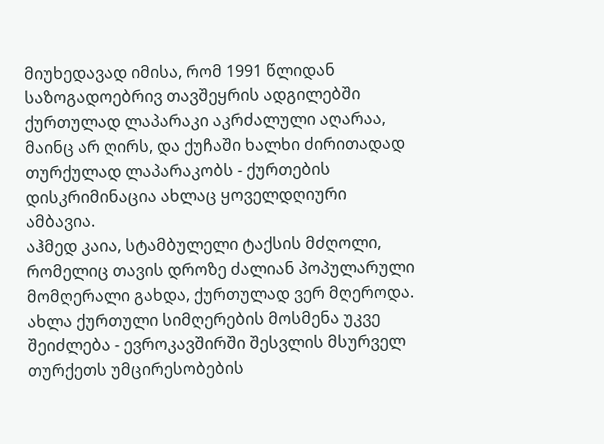მიუხედავად იმისა, რომ 1991 წლიდან საზოგადოებრივ თავშეყრის ადგილებში ქურთულად ლაპარაკი აკრძალული აღარაა, მაინც არ ღირს, და ქუჩაში ხალხი ძირითადად თურქულად ლაპარაკობს - ქურთების დისკრიმინაცია ახლაც ყოველდღიური ამბავია.
აჰმედ კაია, სტამბულელი ტაქსის მძღოლი, რომელიც თავის დროზე ძალიან პოპულარული მომღერალი გახდა, ქურთულად ვერ მღეროდა. ახლა ქურთული სიმღერების მოსმენა უკვე შეიძლება - ევროკავშირში შესვლის მსურველ თურქეთს უმცირესობების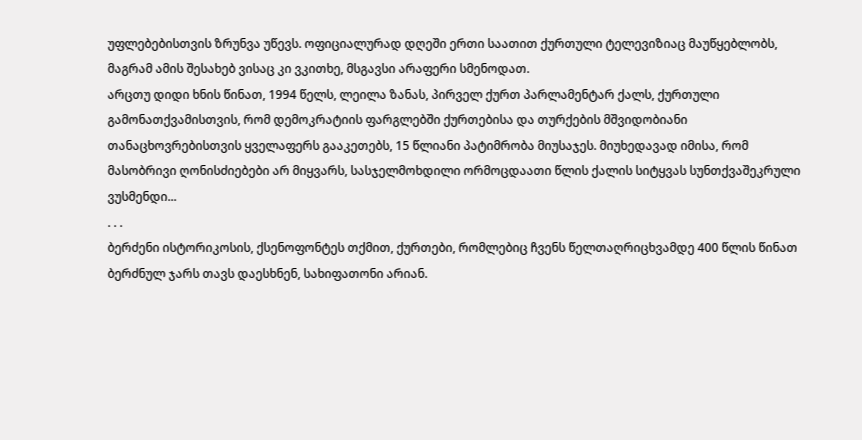უფლებებისთვის ზრუნვა უწევს. ოფიციალურად დღეში ერთი საათით ქურთული ტელევიზიაც მაუწყებლობს, მაგრამ ამის შესახებ ვისაც კი ვკითხე, მსგავსი არაფერი სმენოდათ.
არცთუ დიდი ხნის წინათ, 1994 წელს, ლეილა ზანას, პირველ ქურთ პარლამენტარ ქალს, ქურთული გამონათქვამისთვის, რომ დემოკრატიის ფარგლებში ქურთებისა და თურქების მშვიდობიანი თანაცხოვრებისთვის ყველაფერს გააკეთებს, 15 წლიანი პატიმრობა მიუსაჯეს. მიუხედავად იმისა, რომ მასობრივი ღონისძიებები არ მიყვარს, სასჯელმოხდილი ორმოცდაათი წლის ქალის სიტყვას სუნთქვაშეკრული ვუსმენდი...
. . .
ბერძენი ისტორიკოსის, ქსენოფონტეს თქმით, ქურთები, რომლებიც ჩვენს წელთაღრიცხვამდე 400 წლის წინათ ბერძნულ ჯარს თავს დაესხნენ, სახიფათონი არიან.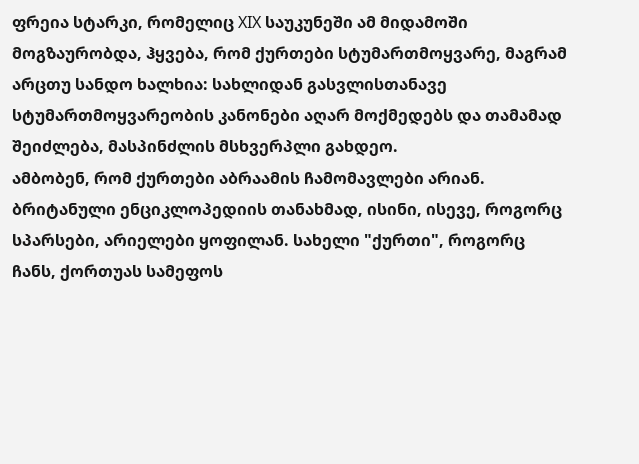ფრეია სტარკი, რომელიც XIX საუკუნეში ამ მიდამოში მოგზაურობდა, ჰყვება, რომ ქურთები სტუმართმოყვარე, მაგრამ არცთუ სანდო ხალხია: სახლიდან გასვლისთანავე სტუმართმოყვარეობის კანონები აღარ მოქმედებს და თამამად შეიძლება, მასპინძლის მსხვერპლი გახდეო.
ამბობენ, რომ ქურთები აბრაამის ჩამომავლები არიან. ბრიტანული ენციკლოპედიის თანახმად, ისინი, ისევე, როგორც სპარსები, არიელები ყოფილან. სახელი "ქურთი", როგორც ჩანს, ქორთუას სამეფოს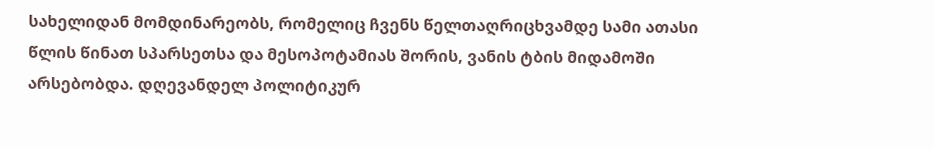სახელიდან მომდინარეობს, რომელიც ჩვენს წელთაღრიცხვამდე სამი ათასი წლის წინათ სპარსეთსა და მესოპოტამიას შორის, ვანის ტბის მიდამოში არსებობდა. დღევანდელ პოლიტიკურ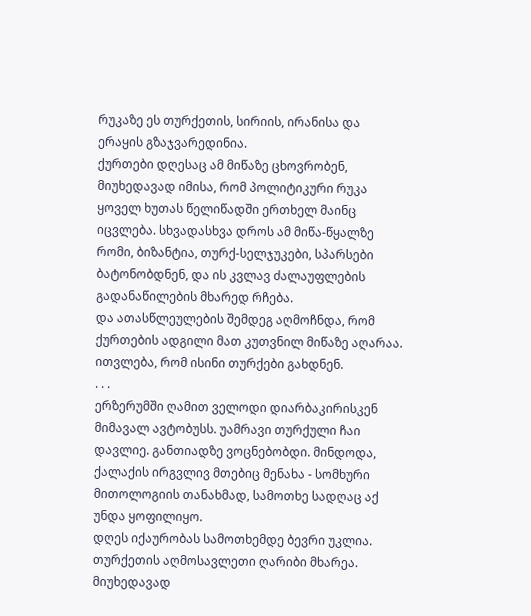რუკაზე ეს თურქეთის, სირიის, ირანისა და ერაყის გზაჯვარედინია.
ქურთები დღესაც ამ მიწაზე ცხოვრობენ, მიუხედავად იმისა, რომ პოლიტიკური რუკა ყოველ ხუთას წელიწადში ერთხელ მაინც იცვლება. სხვადასხვა დროს ამ მიწა-წყალზე რომი, ბიზანტია, თურქ-სელჯუკები, სპარსები ბატონობდნენ, და ის კვლავ ძალაუფლების გადანაწილების მხარედ რჩება.
და ათასწლეულების შემდეგ აღმოჩნდა, რომ ქურთების ადგილი მათ კუთვნილ მიწაზე აღარაა. ითვლება, რომ ისინი თურქები გახდნენ.
. . .
ერზერუმში ღამით ველოდი დიარბაკირისკენ მიმავალ ავტობუსს. უამრავი თურქული ჩაი დავლიე. განთიადზე ვოცნებობდი. მინდოდა, ქალაქის ირგვლივ მთებიც მენახა - სომხური მითოლოგიის თანახმად, სამოთხე სადღაც აქ უნდა ყოფილიყო.
დღეს იქაურობას სამოთხემდე ბევრი უკლია. თურქეთის აღმოსავლეთი ღარიბი მხარეა. მიუხედავად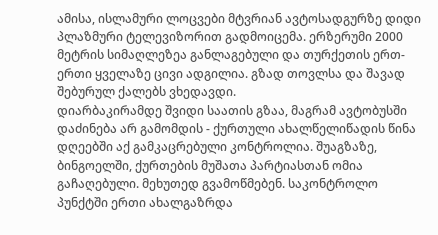ამისა, ისლამური ლოცვები მტვრიან ავტოსადგურზე დიდი პლაზმური ტელევიზორით გადმოიცემა. ერზერუმი 2000 მეტრის სიმაღლეზეა განლაგებული და თურქეთის ერთ-ერთი ყველაზე ცივი ადგილია. გზად თოვლსა და შავად შებურულ ქალებს ვხედავდი.
დიარბაკირამდე შვიდი საათის გზაა, მაგრამ ავტობუსში დაძინება არ გამომდის - ქურთული ახალწელიწადის წინა დღეებში აქ გამკაცრებული კონტროლია. შუაგზაზე, ბინგოელში, ქურთების მუშათა პარტიასთან ომია გაჩაღებული. მეხუთედ გვამოწმებენ. საკონტროლო პუნქტში ერთი ახალგაზრდა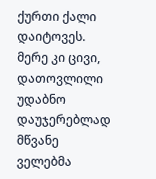ქურთი ქალი დაიტოვეს.
მერე კი ცივი, დათოვლილი უდაბნო დაუჯერებლად მწვანე ველებმა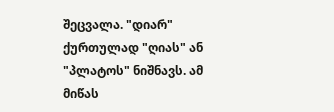შეცვალა. "დიარ" ქურთულად "ღიას" ან "პლატოს" ნიშნავს. ამ მიწას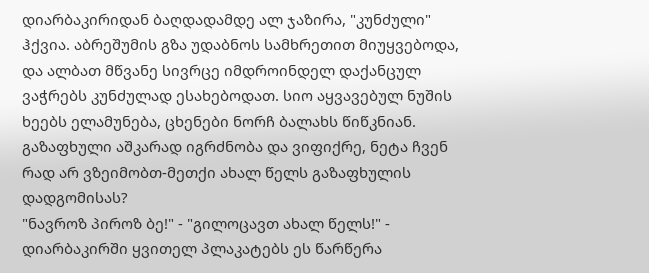დიარბაკირიდან ბაღდადამდე ალ ჯაზირა, "კუნძული" ჰქვია. აბრეშუმის გზა უდაბნოს სამხრეთით მიუყვებოდა, და ალბათ მწვანე სივრცე იმდროინდელ დაქანცულ ვაჭრებს კუნძულად ესახებოდათ. სიო აყვავებულ ნუშის ხეებს ელამუნება, ცხენები ნორჩ ბალახს წიწკნიან. გაზაფხული აშკარად იგრძნობა და ვიფიქრე, ნეტა ჩვენ რად არ ვზეიმობთ-მეთქი ახალ წელს გაზაფხულის დადგომისას?
"ნავროზ პიროზ ბე!" - "გილოცავთ ახალ წელს!" - დიარბაკირში ყვითელ პლაკატებს ეს წარწერა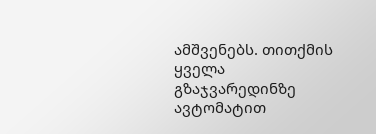ამშვენებს. თითქმის ყველა გზაჯვარედინზე ავტომატით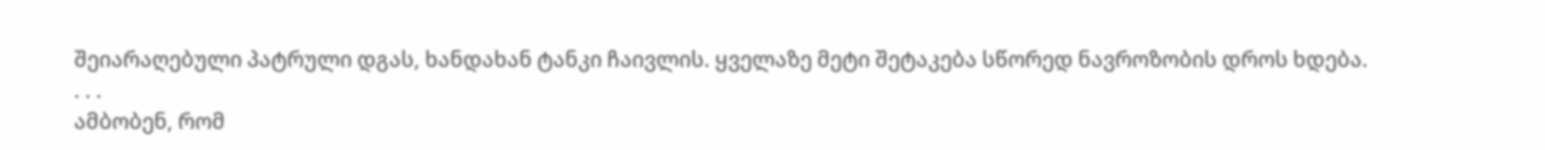შეიარაღებული პატრული დგას, ხანდახან ტანკი ჩაივლის. ყველაზე მეტი შეტაკება სწორედ ნავროზობის დროს ხდება.
. . .
ამბობენ, რომ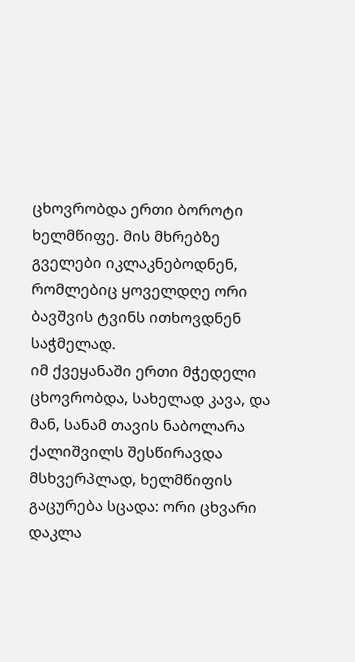ცხოვრობდა ერთი ბოროტი ხელმწიფე. მის მხრებზე გველები იკლაკნებოდნენ, რომლებიც ყოველდღე ორი ბავშვის ტვინს ითხოვდნენ საჭმელად.
იმ ქვეყანაში ერთი მჭედელი ცხოვრობდა, სახელად კავა, და მან, სანამ თავის ნაბოლარა ქალიშვილს შესწირავდა მსხვერპლად, ხელმწიფის გაცურება სცადა: ორი ცხვარი დაკლა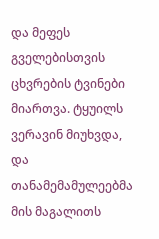და მეფეს გველებისთვის ცხვრების ტვინები მიართვა. ტყუილს ვერავინ მიუხვდა, და თანამემამულეებმა მის მაგალითს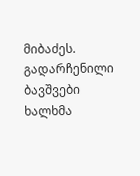მიბაძეს.
გადარჩენილი ბავშვები ხალხმა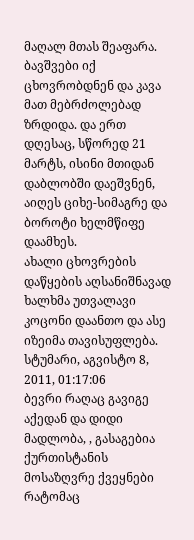მაღალ მთას შეაფარა. ბავშვები იქ ცხოვრობდნენ და კავა მათ მებრძოლებად ზრდიდა. და ერთ დღესაც, სწორედ 21 მარტს, ისინი მთიდან დაბლობში დაეშვნენ, აიღეს ციხე-სიმაგრე და ბოროტი ხელმწიფე დაამხეს.
ახალი ცხოვრების დაწყების აღსანიშნავად ხალხმა უთვალავი კოცონი დაანთო და ასე იზეიმა თავისუფლება.
სტუმარი, აგვისტო 8, 2011, 01:17:06
ბევრი რაღაც გავიგე აქედან და დიდი მადლობა, , გასაგებია ქურთისტანის მოსაზღვრე ქვეყნები რატომაც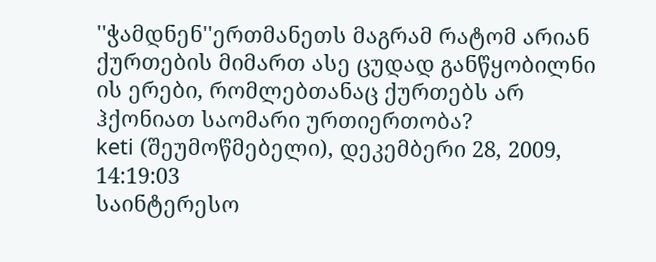''ჭამდნენ''ერთმანეთს მაგრამ რატომ არიან ქურთების მიმართ ასე ცუდად განწყობილნი ის ერები, რომლებთანაც ქურთებს არ ჰქონიათ საომარი ურთიერთობა?
keti (შეუმოწმებელი), დეკემბერი 28, 2009, 14:19:03
საინტერესო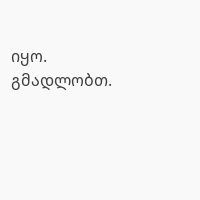იყო. გმადლობთ.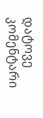დატოვე კომენტარი